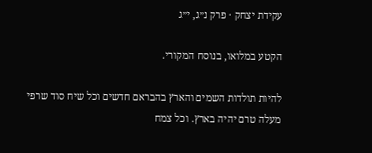עקידת יצחק · פרק נ״ג, י״ג

הקטע במלואו, בנוסח המקורי.

להיות תולדות השמים והארץ בהבראם חדשים וכל שיח סוד שרפי מעלה טרם יהיה בארץ. וכל צמח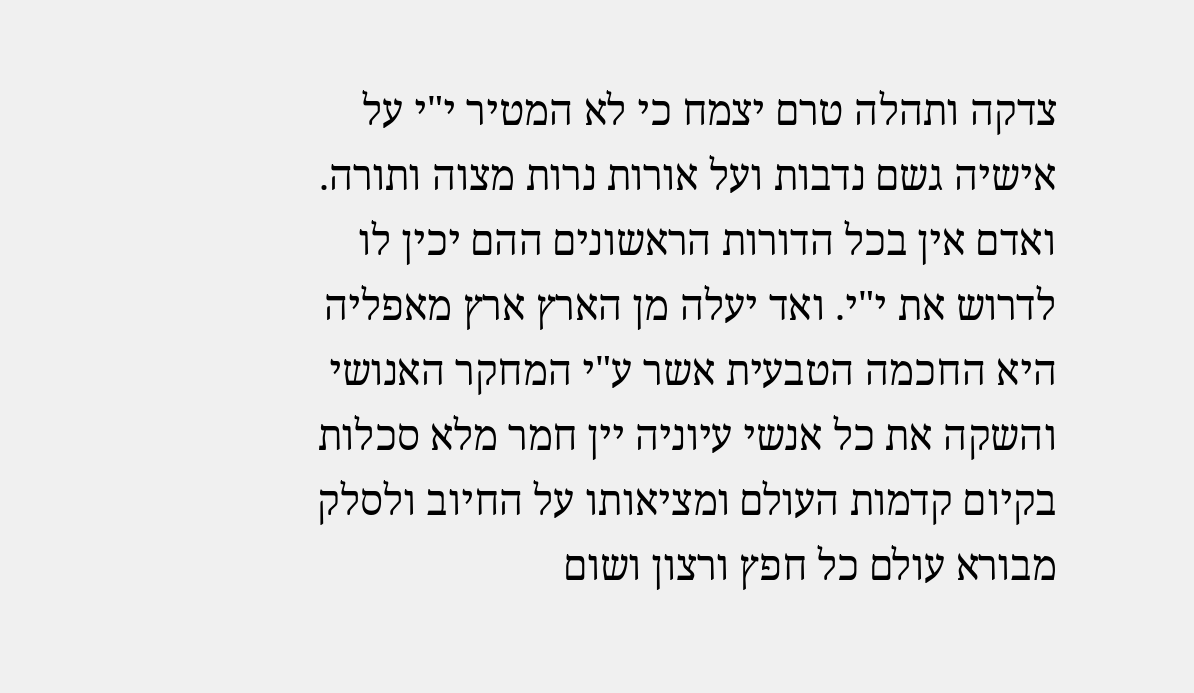צדקה ותהלה טרם יצמח כי לא המטיר י"י על אישיה גשם נדבות ועל אורות נרות מצוה ותורה. ואדם אין בכל הדורות הראשונים ההם יכין לו לדרוש את י"י. ואד יעלה מן הארץ ארץ מאפליה היא החכמה הטבעית אשר ע"י המחקר האנושי והשקה את כל אנשי עיוניה יין חמר מלא סכלות בקיום קדמות העולם ומציאותו על החיוב ולסלק מבורא עולם כל חפץ ורצון ושום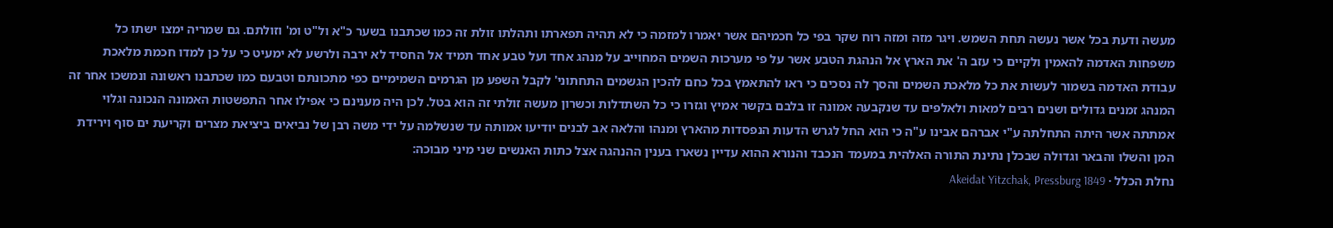מעשה ודעת בכל אשר נעשה תחת השמש. ויגר מזה ומזה רוח שקר בפי כל חכמיהם אשר יאמרו למזמה כי לא תהיה תפארתו ותהלתו זולת זה כמו שכתבנו בשער כ"א ול"ט ומ' וזולתם. גם שמריה ימצו ישתו כל משפחות האדמה להאמין ולקיים כי עזב ה' את הארץ אל הנהגת הטבע אשר על פי מערכות השמים המחוייב על מנהג אחד ועל טבע אחד תמיד אל החסיד לא ירבה ולרשע לא ימעיט כי על כן למדו חכמת מלאכת עבודת האדמה בשמור לעשות את כל מלאכת השמים והסך לה נסכים כי ראו להתאמץ בכל כחם להכין הגשמים התחתוני' לקבל השפע מן הגרמים השמימיים כפי מתכונתם וטבעם כמו שכתבנו ראשונה ונמשכו אחר זה המנהג זמנים גדולים ושנים רבים למאות ולאלפים עד שנקבעה אמונה זו בלבם בקשר אמיץ וגזרו כי כל השתדלות וכשרון מעשה זולתי זה הוא בטל. לכן היה מענינם כי אפילו אחר התפשטות האמונה הנכונה וגלוי אמתתה אשר היתה התחלתה ע"י אברהם אבינו ע"ה כי הוא החל לגרש הדעות הנפסדות מהארץ ומנהו והלאה אב לבנים יודיעו אמותה עד שנשלמה על ידי משה רבן של נביאים ביציאת מצרים וקריעת ים סוף וירידת המן והשלו והבאר וגדולה שבכלן נתינת התורה האלהית במעמד הנכבד והנורא ההוא עדיין נשארו בענין ההנהגה אצל כתות האנשים שני מיני מבוכה:
נחלת הכלל · Akeidat Yitzchak, Pressburg 1849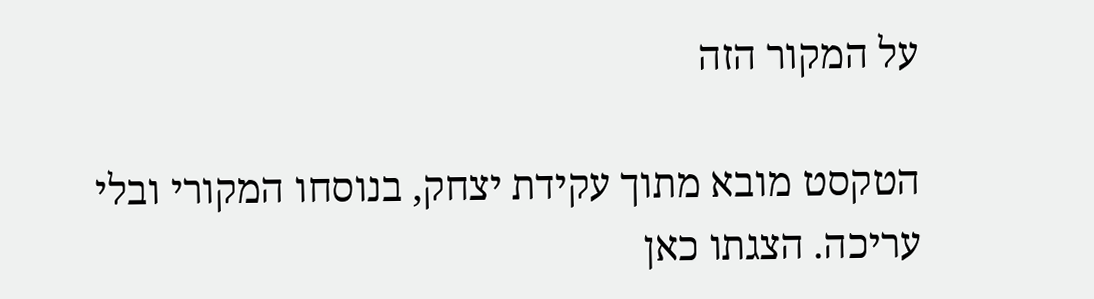על המקור הזה

הטקסט מובא מתוך עקידת יצחק, בנוסחו המקורי ובלי עריכה. הצגתו כאן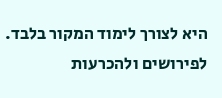היא לצורך לימוד המקור בלבד. לפירושים ולהכרעות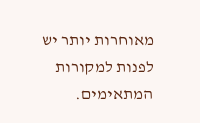מאוחרות יותר יש לפנות למקורות המתאימים.